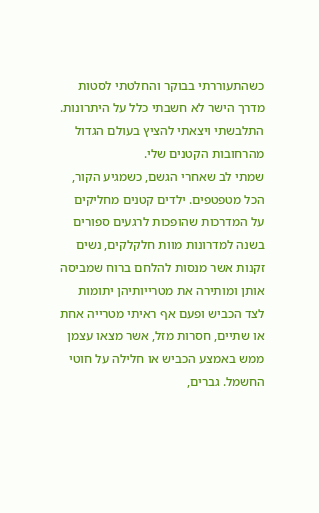כשהתעוררתי בבוקר והחלטתי לסטות מדרך הישר לא חשבתי כלל על היתרונות. התלבשתי ויצאתי להציץ בעולם הגדול מהרחובות הקטנים שלי.
שמתי לב שאחרי הגשם, כשמגיע הקור, הכל מטפטפים. ילדים קטנים מחליקים על המדרכות שהופכות לרגעים ספורים בשנה למדרונות מוות חלקלקים, נשים זקנות אשר מנסות להלחם ברוח שמביסה אותן ומותירה את מטרייותיהן יתומות לצד הכביש ופעם אף ראיתי מטרייה אחת או שתיים, חסרות מזל, אשר מצאו עצמן ממש באמצע הכביש או חלילה על חוטי החשמל. גברים,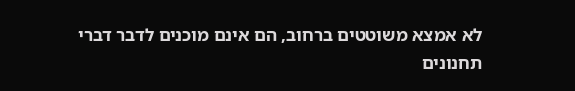לא אמצא משוטטים ברחוב, הם אינם מוכנים לדבר דברי תחנונים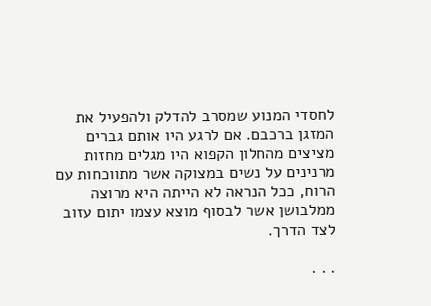לחסדי המנוע שמסרב להדלק ולהפעיל את המזגן ברכבם. אם לרגע היו אותם גברים מציצים מהחלון הקפוא היו מגלים מחזות מרנינים על נשים במצוקה אשר מתווכחות עם הרוח, ככל הנראה לא הייתה היא מרוצה ממלבושן אשר לבסוף מוצא עצמו יתום עזוב לצד הדרך.

. . .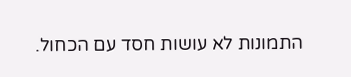התמונות לא עושות חסד עם הכחול.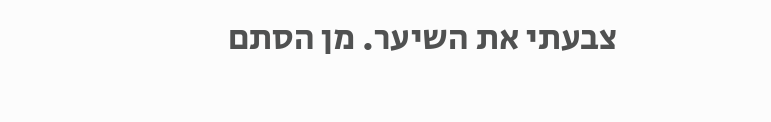צבעתי את השיער. מן הסתם